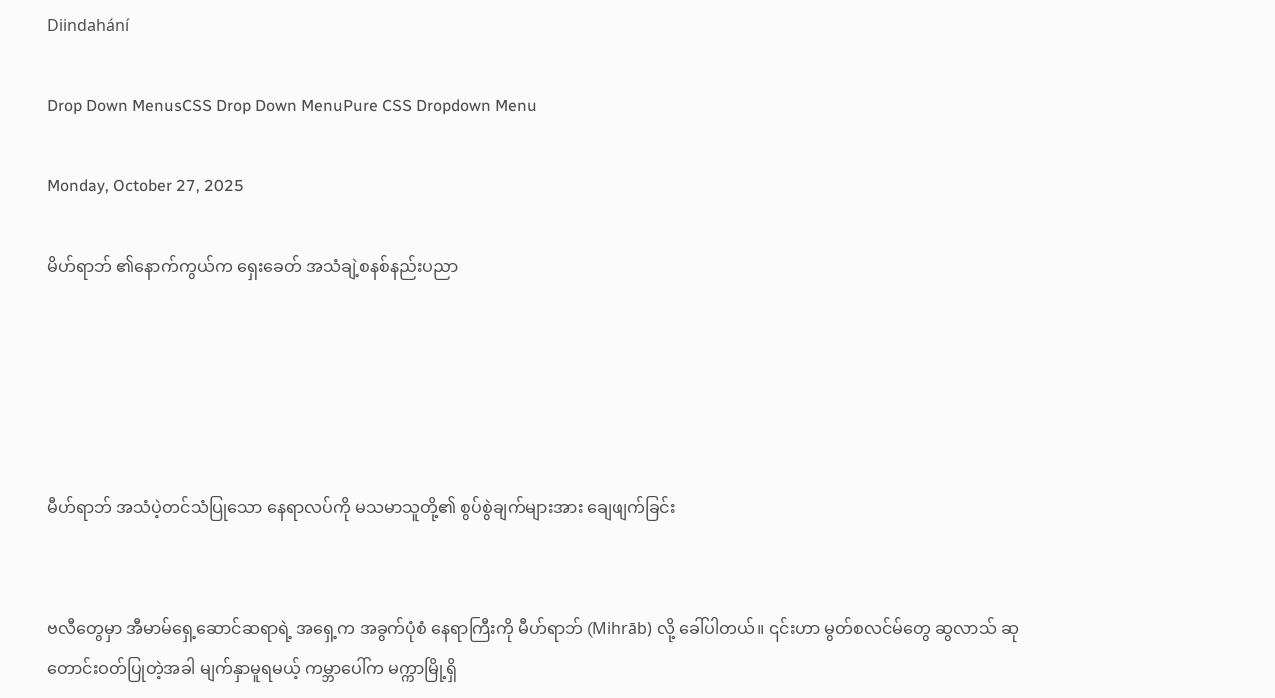Diindahání

Drop Down MenusCSS Drop Down MenuPure CSS Dropdown Menu

Monday, October 27, 2025

မိဟ်ရာဘ် ၏နောက်ကွယ်က ရှေးခေတ် အသံချဲ့စနစ်နည်းပညာ





မီဟ်ရာဘ် အသံပဲ့တင်သံပြုသော နေရာလပ်ကို မသမာသူတို့၏ စွပ်စွဲချက်များအား ချေဖျက်ခြင်း


ဗလီတွေမှာ အီမာမ်ရှေ့ဆောင်ဆရာရဲ့ အရှေ့က အခွက်ပုံစံ နေရာကြီးကို မီဟ်ရာဘ် (Mihrāb) လို့ ခေါ်ပါတယ်။ ၎င်းဟာ မွတ်စလင်မ်တွေ ဆွလာသ် ဆုတောင်းဝတ်ပြုတဲ့အခါ မျက်နှာမူရမယ့် ကမ္ဘာပေါ်က မက္ကာမြို့ရှိ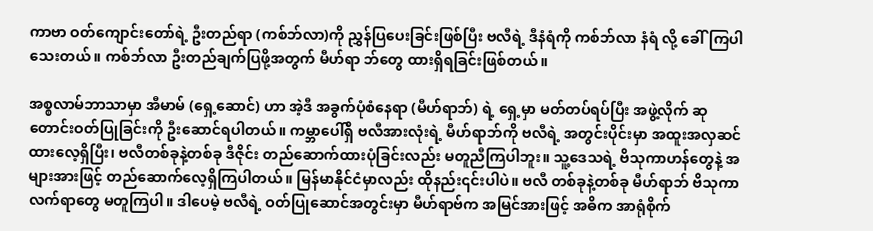ကာဗာ ဝတ်ကျောင်းတော်ရဲ့ ဦးတည်ရာ (ကစ်ဘ်လာ)ကို ညွှန်ပြပေးခြင်းဖြစ်ပြီး ဗလီရဲ့ ဒီနံရံကို ကစ်ဘ်လာ နံရံ လို့ ခေါ်ကြပါသေးတယ်။ ကစ်ဘ်လာ ဦးတည်ချက်ပြဖို့အတွက် မီဟ်ရာ ဘ်တွေ ထားရှိရခြင်းဖြစ်တယ်။

အစ္စလာမ်ဘာသာမှာ အီမာမ် (ရှေ့ဆောင်) ဟာ အဲ့ဒီ အခွက်ပုံစံနေရာ (မီဟ်ရာဘ်) ရဲ့ ရှေ့မှာ မတ်တပ်ရပ်ပြီး အဖွဲ့လိုက် ဆုတောင်းဝတ်ပြုခြင်းကို ဦးဆောင်ရပါတယ်။ ကမ္ဘာပေါ်ရှိ ဗလီအားလုံးရဲ့ မီဟ်ရာဘ်ကို ဗလီရဲ့ အတွင်းပိုင်းမှာ အထူးအလှဆင်ထားလေ့ရှိပြီး၊ ဗလီတစ်ခုနဲ့တစ်ခု ဒီဇိုင်း တည်ဆောက်ထားပုံခြင်းလည်း မတူညီကြပါဘူး။ သူ့ဒေသရဲ့ ဗိသုကာဟန်တွေနဲ့ အများအားဖြင့် တည်ဆောက်လေ့ရှိကြပါတယ်။ မြန်မာနိုင်ငံမှာလည်း ထိုနည်း၎င်းပါပဲ။ ဗလီ တစ်ခုနဲ့တစ်ခု မီဟ်ရာဘ် ဗိသုကာလက်ရာတွေ မတူကြပါ။ ဒါပေမဲ့ ဗလီရဲ့ ဝတ်ပြုဆောင်အတွင်းမှာ မီဟ်ရာဗ်က အမြင်အားဖြင့် အဓိက အာရုံစိုက်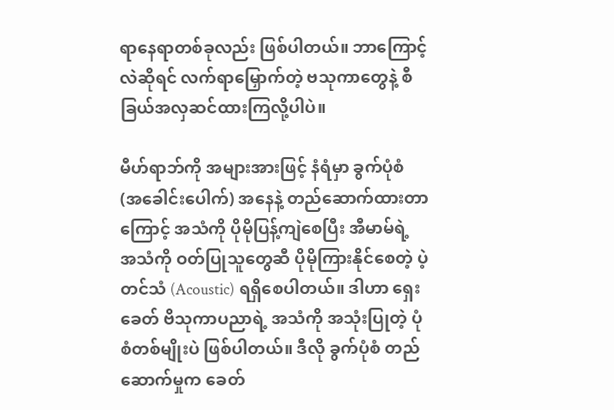ရာနေရာတစ်ခုလည်း ဖြစ်ပါတယ်။ ဘာကြောင့်လဲဆိုရင် လက်ရာမြှောက်တဲ့ ဗသုကာတွေနဲ့ စီခြယ်အလှဆင်ထားကြလို့ပါပဲ။

မီဟ်ရာဘ်ကို အများအားဖြင့် နံရံမှာ ခွက်ပုံစံ (အခေါင်းပေါက်) အနေနဲ့ တည်ဆောက်ထားတာကြောင့် အသံကို ပိုမိုပြန့်ကျဲစေပြီး အီမာမ်ရဲ့ အသံကို ဝတ်ပြုသူတွေဆီ ပိုမိုကြားနိုင်စေတဲ့ ပဲ့တင်သံ (Acoustic) ရရှိစေပါတယ်။ ဒါဟာ ရှေးခေတ် ဗိသုကာပညာရဲ့ အသံကို အသုံးပြုတဲ့ ပုံစံတစ်မျိုးပဲ ဖြစ်ပါတယ်။ ဒီလို ခွက်ပုံစံ တည်ဆောက်မှုက ခေတ်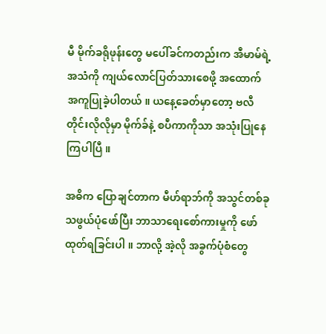မီ မိုက်ခရိုဖုန်းတွေ မပေါ်ခင်ကတည်းက အီမာမ်ရဲ့ အသံကို ကျယ်လောင်ပြတ်သားစေဖို့ အထောက်အကူပြုခဲ့ပါတယ်။ ယနေ့ခေတ်မှာတော့ ဗလီတိုင်းလိုလိုမှာ မိုက်ခ်နဲ့ စပီကာကိုသာ အသုံးပြုနေကြပါပြီ။

အဓိက ပြောချင်တာက မီဟ်ရာဘ်ကို အသွင်တစ်ခုသဖွယ်ပုံဖော်ပြီး ဘာသာရေးစော်ကားမှုကို ဖော်ထုတ်ရခြင်းပါ။ ဘာလို့ အဲ့လို အခွက်ပုံစံတွေ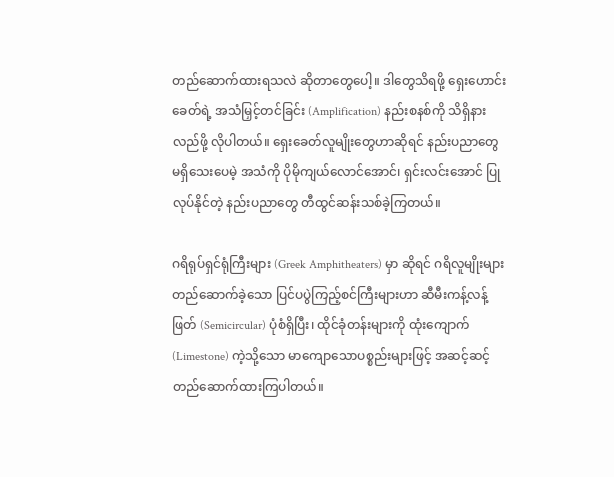တည်ဆောက်ထားရသလဲ ဆိုတာတွေပေါ့။ ဒါတွေသိရဖို့ ရှေးဟောင်းခေတ်ရဲ့ အသံမြှင့်တင်ခြင်း (Amplification) နည်းစနစ်ကို သိရှိနားလည်ဖို့ လိုပါတယ်။ ရှေးခေတ်လူမျိုးတွေဟာဆိုရင် နည်းပညာတွေ မရှိသေးပေမဲ့ အသံကို ပိုမိုကျယ်လောင်အောင်၊ ရှင်းလင်းအောင် ပြုလုပ်နိုင်တဲ့ နည်းပညာတွေ တီထွင်ဆန်းသစ်ခဲ့ကြတယ်။

ဂရိရုပ်ရှင်ရုံကြီးများ (Greek Amphitheaters) မှာ ဆိုရင် ဂရိလူမျိုးများ တည်ဆောက်ခဲ့သော ပြင်ပပွဲကြည့်စင်ကြီးများဟာ ဆီမီးကန့်လန့်ဖြတ် (Semicircular) ပုံစံရှိပြီး၊ ထိုင်ခုံတန်းများကို ထုံးကျောက် (Limestone) ကဲ့သို့သော မာကျောသောပစ္စည်းများဖြင့် အဆင့်ဆင့် တည်ဆောက်ထားကြပါတယ်။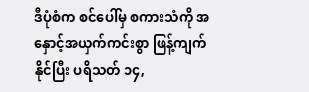ဒီပုံစံက စင်ပေါ်မှ စကားသံကို အနှောင့်အယှက်ကင်းစွာ ဖြန့်ကျက်နိုင်ပြီး ပရိသတ် ၁၄,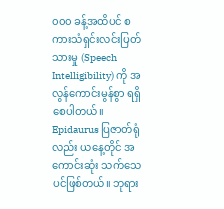၀၀၀ ခန့်အထိပင် စကားသံရှင်းလင်းပြတ်သားမှု (Speech Intelligibility) ကို အလွန်ကောင်းမွန်စွာ ရရှိစေပါတယ်။ Epidaurus ပြဇာတ်ရုံလည်း ယနေ့တိုင် အကောင်းဆုံး သက်သေပင်ဖြစ်တယ်။ ဘုရား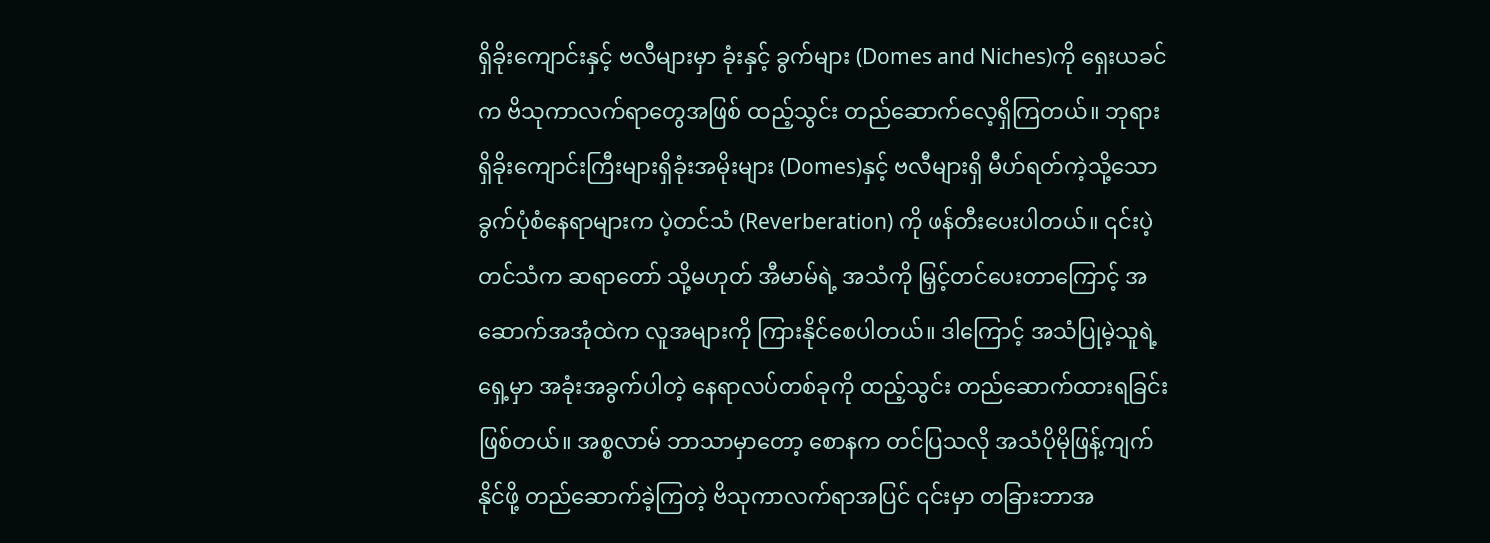ရှိခိုးကျောင်းနှင့် ဗလီများမှာ ခုံးနှင့် ခွက်များ (Domes and Niches)ကို ရှေးယခင်က ဗိသုကာလက်ရာတွေအဖြစ် ထည့်သွင်း တည်ဆောက်လေ့ရှိကြတယ်။ ဘုရားရှိခိုးကျောင်းကြီးများရှိခုံးအမိုးများ (Domes)နှင့် ဗလီများရှိ မီဟ်ရတ်ကဲ့သို့သော ခွက်ပုံစံနေရာများက ပဲ့တင်သံ (Reverberation) ကို ဖန်တီးပေးပါတယ်။ ၎င်းပဲ့တင်သံက ဆရာတော် သို့မဟုတ် အီမာမ်ရဲ့ အသံကို မြှင့်တင်ပေးတာကြောင့် အဆောက်အအုံထဲက လူအများကို ကြားနိုင်စေပါတယ်။ ဒါကြောင့် အသံပြုမဲ့သူရဲ့ ရှေ့မှာ အခုံးအခွက်ပါတဲ့ နေရာလပ်တစ်ခုကို ထည့်သွင်း တည်ဆောက်ထားရခြင်းဖြစ်တယ်။ အစ္စလာမ် ဘာသာမှာတော့ စောနက တင်ပြသလို အသံပိုမိုဖြန့်ကျက်နိုင်ဖို့ တည်ဆောက်ခဲ့ကြတဲ့ ဗိသုကာလက်ရာအပြင် ၎င်းမှာ တခြားဘာအ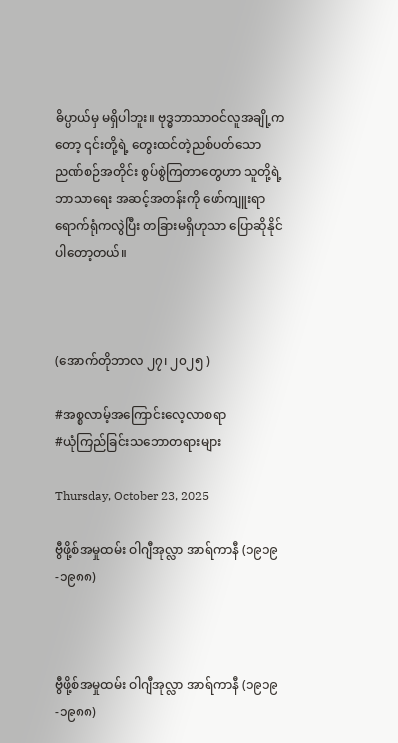ဓိပ္ပာယ်မှ မရှိပါဘူး။ ဗုဒ္ဓဘာသာဝင်လူအချို့ကတော့ ၎င်းတို့ရဲ့ တွေးထင်တဲ့ညစ်ပတ်သော ညဏ်စဉ်အတိုင်း စွပ်စွဲကြတာတွေဟာ သူတို့ရဲ့ ဘာသာရေး အဆင့်အတန်းကို ဖော်ကျူးရာရောက်ရုံကလွဲပြီး တခြားမရှိဟုသာ ပြောဆိုနိုင်ပါတော့တယ်။



(အောက်တိုဘာလ ၂၇၊ ၂၀၂၅ )

#အစ္စလာမ့်အကြောင်းလေ့လာစရာ
#ယုံကြည်ခြင်းသဘောတရားများ

Thursday, October 23, 2025

ဗွီဖို့စ်အမှုထမ်း ဝါဂျီအုလ္လာ အာရ်ကာနီ (၁၉၁၉-၁၉၈၈)



ဗွီဖို့စ်အမှုထမ်း ဝါဂျီအုလ္လာ အာရ်ကာနီ (၁၉၁၉-၁၉၈၈)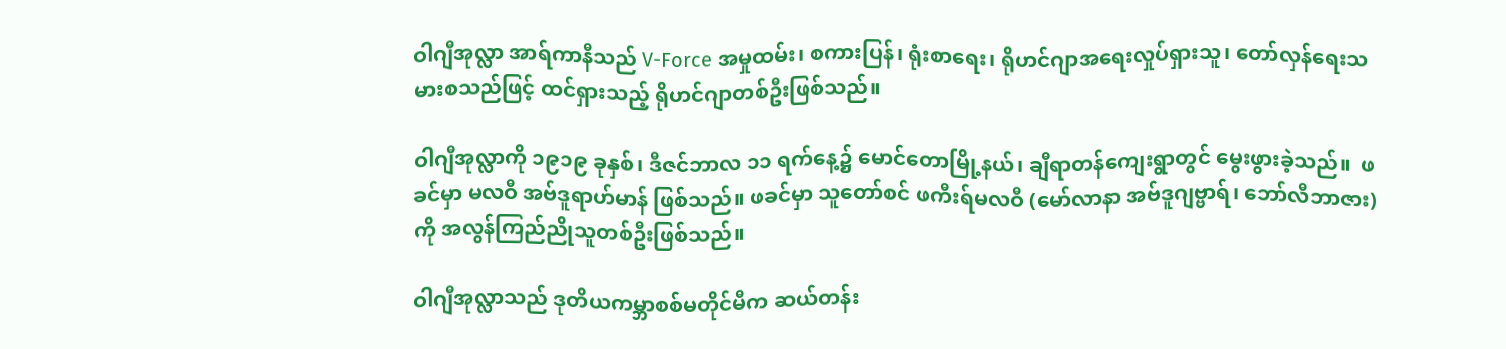ဝါဂျီအုလ္လာ အာရ်ကာနီသည် V-Force အမှုထမ်း၊ စကားပြန်၊ ရုံးစာရေး၊ ရိုဟင်ဂျာအရေးလှုပ်ရှားသူ၊ တော်လှန်ရေးသမားစသည်ဖြင့် ထင်ရှားသည့် ရိုဟင်ဂျာတစ်ဦးဖြစ်သည်။

ဝါဂျီအုလ္လာကို ၁၉၁၉ ခုနှစ်၊ ဒီဇင်ဘာလ ၁၁ ရက်နေ့၌ မောင်တောမြို့နယ်၊ ချီရာတန်ကျေးရွာတွင် မွေးဖွားခဲ့သည်။  ဖခင်မှာ မလဝီ အဗ်ဒူရာဟ်မာန် ဖြစ်သည်။ ဖခင်မှာ သူတော်စင် ဖကီးရ်မလဝီ (မော်လာနာ အဗ်ဒူဂျဗ္ဗာရ်၊ ဘော်လီဘာဇား)ကို အလွန်ကြည်ညိုသူတစ်ဦးဖြစ်သည်။

ဝါဂျီအုလ္လာသည် ဒုတိယကမ္ဘာစစ်မတိုင်မီက ဆယ်တန်း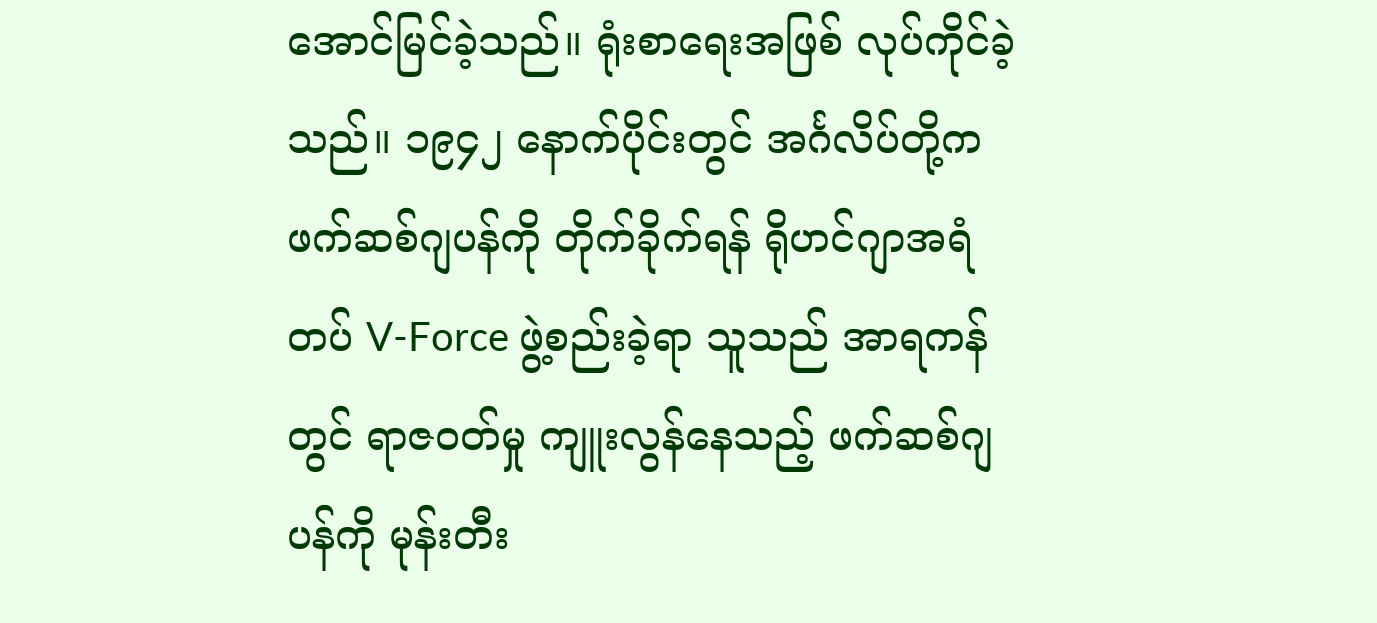အောင်မြင်ခဲ့သည်။ ရုံးစာရေးအဖြစ် လုပ်ကိုင်ခဲ့သည်။ ၁၉၄၂ နောက်ပိုင်းတွင် အင်္ဂလိပ်တို့က ဖက်ဆစ်ဂျပန်ကို တိုက်ခိုက်ရန် ရိုဟင်ဂျာအရံတပ် V-Force ဖွဲ့စည်းခဲ့ရာ သူသည် အာရကန်တွင် ရာဇဝတ်မှု ကျူးလွန်နေသည့် ဖက်ဆစ်ဂျပန်ကို မုန်းတီး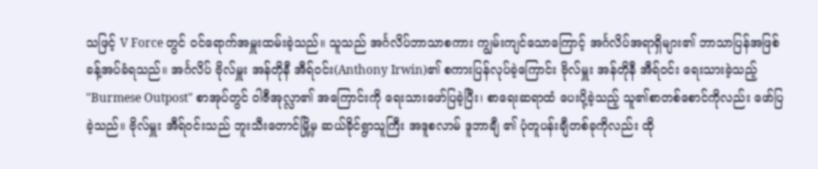သဖြင့် V Force တွင် ဝင်ရောက်အမှူးထမ်းခဲ့သည်။ သူသည် အင်္ဂလိပ်ဘာသာစကား ကျွမ်းကျင်သောကြောင့် အင်္ဂလိပ်အရာရှိများ၏ ဘာသာပြန်အဖြစ် ခန့်အပ်ခံရသည်။ အင်္ဂလိပ် ဗိုလ်မှူး အန်တိုနီ အီရ်ဝင်း(Anthony Irwin)၏ စကားပြန်လုပ်ခဲ့ကြောင်း ဗိုလ်မှူး အန်တိုနီ အီရ်ဝင်း ရေးသားခဲ့သည့်  "Burmese Outpost" စာအုပ်တွင် ဝါဇီအုလ္လာ၏ အကြောင်းကို ရေးသားဖော်ပြခဲ့ပြီး၊ စာရေးဆရာထံ ပေးပို့ခဲ့သည့် သူ၏စာတစ်စောင်ကိုလည်း ဖော်ပြခဲ့သည်။ ဗိုလ်မှူး အီရ်ဝင်းသည် ဘူးသီးတောင်မြို့မှ ဆယ်ခိုင်ရွာသူကြီး အဒူစလာမ် ဒူဘာချီ ၏ ပုံတူပန်းချီတစ်ခုကိုလည်း ထို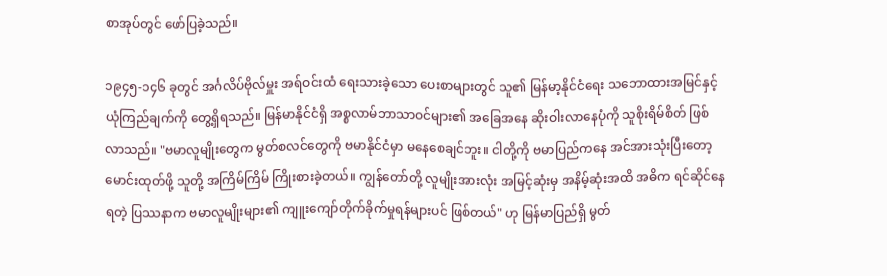စာအုပ်တွင် ဖော်ပြခဲ့သည်။

၁၉၄၅-၁၄၆ ခုတွင် အင်္ဂလိပ်ဗိုလ်မှူး အရ်ဝင်းထံ ရေးသားခဲ့သော ပေးစာများတွင် သူ၏ မြန်မာ့နိုင်ငံရေး သဘောထားအမြင်နှင့် ယုံကြည်ချက်ကို တွေ့ရှိရသည်။ မြန်မာနိုင်ငံရှိ အစ္စလာမ်ဘာသာဝင်များ၏ အခြေအနေ ဆိုးဝါးလာနေပုံကို သူစိုးရိမ်စိတ် ဖြစ်လာသည်။ "ဗမာလူမျိုးတွေက မွတ်စလင်တွေကို ဗမာနိုင်ငံမှာ မနေစေချင်ဘူး။ ငါတို့ကို ဗမာပြည်ကနေ အင်အားသုံးပြီးတော့ မောင်းထုတ်ဖို့ သူတို့ အကြိမ်ကြိမ် ကြိုးစားခဲ့တယ်။ ကျွန်တော်တို့ လူမျိုးအားလုံး အမြင့်ဆုံးမှ အနိမ့်ဆုံးအထိ အဓိက ရင်ဆိုင်နေရတဲ့ ပြဿနာက ဗမာလူမျိုးများ၏ ကျူးကျော်တိုက်ခိုက်မှုရန်များပင် ဖြစ်တယ်" ဟု မြန်မာပြည်ရှိ မွတ်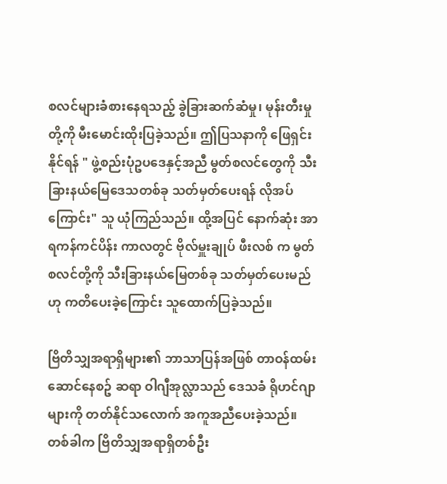စလင်များခံစားနေရသည့် ခွဲခြားဆက်ဆံမှု၊ မုန်းတီးမှုတို့ကို မီးမောင်းထိုးပြခဲ့သည်။ ဤပြသနာကို ဖြေရှင်းနိုင်ရန် " ဖွဲ့စည်းပုံဥပဒေနှင့်အညီ မွတ်စလင်တွေကို သီးခြားနယ်မြေဒေသတစ်ခု သတ်မှတ်ပေးရန် လိုအပ်ကြောင်း" သူ ယုံကြည်သည်။ ထို့အပြင် နောက်ဆုံး အာရကန်ကင်ပိန်း ကာလတွင် ဗိုလ်မှူးချုပ် ဖီးလစ် က မွတ်စလင်တို့ကို သီးခြားနယ်မြေတစ်ခု သတ်မှတ်ပေးမည်ဟု ကတိပေးခဲ့ကြောင်း သူထောက်ပြခဲ့သည်။

ဗြိတိသျှအရာရှိများ၏ ဘာသာပြန်အဖြစ် တာဝန်ထမ်းဆောင်နေစဥ် ဆရာ ဝါဂျီအုလ္လာသည် ဒေသခံ ရိုဟင်ဂျာများကို တတ်နိုင်သလောက် အကူအညီပေးခဲ့သည်။ တစ်ခါက ဗြိတိသျှအရာရှိတစ်ဦး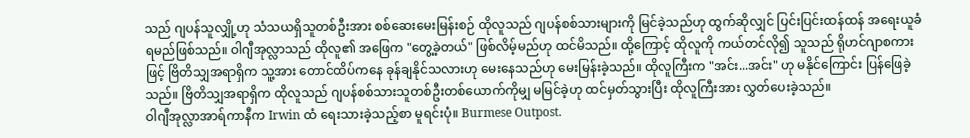သည် ဂျပန်သူလျှို့ဟု သံသယရှိသူတစ်ဦးအား စစ်ဆေးမေးမြန်းစဉ် ထိုလူသည် ဂျပန်စစ်သားများကို မြင်ခဲ့သည်ဟု ထွက်ဆိုလျှင် ပြင်းပြင်းထန်ထန် အရေးယူခံရမည်ဖြစ်သည်။ ဝါဂျီအုလ္လာသည် ထိုလူ၏ အဖြေက "တွေ့ခဲ့တယ်" ဖြစ်လိမ့်မည်ဟု ထင်မိသည်။ ထို့ကြောင့် ထိုလူကို ကယ်တင်လို၍ သူသည် ရိုဟင်ဂျာစကားဖြင့် ဗြိတိသျှအရာရှိက သူ့အား တောင်ထိပ်ကနေ ခုန်ချနိုင်သလားဟု မေးနေသည်ဟု မေးမြန်းခဲ့သည်။ ထိုလူကြီးက "အင်း...အင်း" ဟု မနိုင်ကြောင်း ပြန်ဖြေခဲ့သည်။ ဗြိတိသျှအရာရှိက ထိုလူသည် ဂျပန်စစ်သားသူတစ်ဦးတစ်ယောက်ကိုမျှ မမြင်ခဲ့ဟု ထင်မှတ်သွားပြီး ထိုလူကြီးအား လွှတ်ပေးခဲ့သည်။
ဝါဂျီအုလ္လာအာရ်ကာနီက Irwin ထံ ရေးသားခဲ့သည့်စာ မူရင်းပုံ။ Burmese Outpost.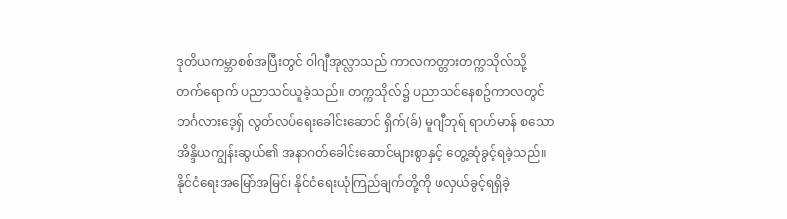ဒုတိယကမ္ဘာစစ်အပြီးတွင် ဝါဂျီအုလ္လာသည် ကာလကတ္တားတက္ကသိုလ်သို့ တက်ရောက် ပညာသင်ယူခဲ့သည်။ တက္ကသိုလ်၌ ပညာသင်နေစဥ်ကာလတွင် ဘင်္ဂလားဒေ့ရှ် လွတ်လပ်ရေးခေါင်းဆောင် ရှိက်(ခ်) မူဂျီဘုရ် ရာဟ်မာန် စသော အိန္ဒိယကျွန်းဆွယ်၏ အနာဂတ်ခေါင်းဆောင်များစွာနှင့် တွေ့ဆုံခွင့်ရခဲ့သည်။ နိုင်ငံရေးအမြော်အမြင်၊ နိုင်ငံရေးယုံကြည်ချက်တို့ကို ဖလှယ်ခွင့်ရရှိခဲ့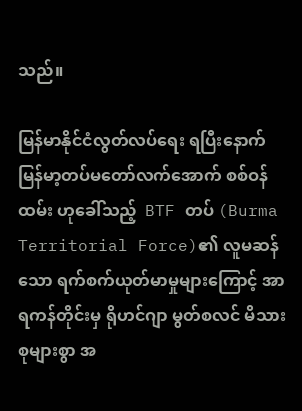သည်။

မြန်မာနိုင်ငံလွတ်လပ်ရေး ရပြီးနောက် မြန်မာ့တပ်မတော်လက်အောက် စစ်ဝန်ထမ်း ဟုခေါ်သည့်  BTF တပ် (Burma Territorial Force)၏ လူမဆန်သော ရက်စက်ယုတ်မာမှုများကြောင့် အာရကန်တိုင်းမှ ရိုဟင်ဂျာ မွတ်စလင် မိသားစုများစွာ အ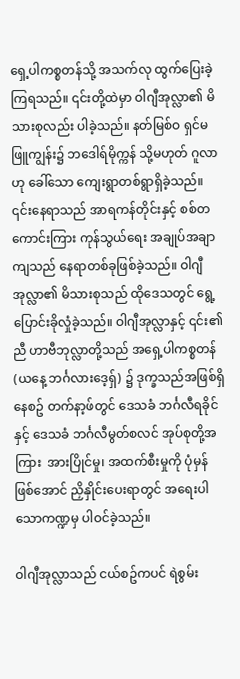ရှေ့ပါကစ္စတန်သို့ အသက်လု ထွက်ပြေးခဲ့ကြရသည်။ ၎င်းတို့ထဲမှာ ဝါဂျီအုလ္လာ၏ မိသားစုလည်း ပါခဲ့သည်။ နတ်မြစ်ဝ ရှင်မဖြူကျွန်း၌ ဘဒေါရ်မိုက္ကန် သို့မဟုတ် ဂူလာဟု ခေါ်သော ကျေးရွာတစ်ရွာရှိခဲ့သည်။ ၎င်းနေရာသည် အာရကန်တိုင်းနှင့် စစ်တကောင်းကြား ကုန်သွယ်ရေး အချုပ်အချာကျသည် နေရာတစ်ခုဖြစ်ခဲ့သည်။ ဝါဂျီအုလ္လာ၏ မိသားစုသည် ထိုဒေသတွင် ရွေ့ပြောင်းခိုလှုံခဲ့သည်။ ဝါဂျီအုလ္လာနှင့် ၎င်း၏ညီ ဟာဗီဘုလ္လာတို့သည် အရှေ့ပါကစ္စတန် (ယနေ့ ဘင်္ဂလားဒေ့ရှ်) ၌ ဒုက္ခသည်အဖြစ်ရှိနေစဥ် တက်နာ့ဖ်တွင် ဒေသခံ ဘင်္ဂလီရခိုင်နှင့် ဒေသခံ ဘင်္ဂလီမွတ်စလင် အုပ်စုတို့အကြား  အားပြိုင်မှု၊ အထက်စီးမှုကို ပုံမှန်ဖြစ်အောင် ညှိနှိုင်းပေးရာတွင် အရေးပါသောကဏ္ဍမှ ပါဝင်ခဲ့သည်။

ဝါဂျီအုလ္လာသည် ငယ်စဥ်ကပင် ရဲစွမ်း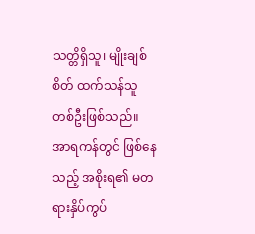သတ္တိရှိသူ၊ မျိုးချစ်စိတ် ထက်သန်သူ တစ်ဦးဖြစ်သည်။ အာရကန်တွင် ဖြစ်နေသည့် အစိုးရ၏ မတရားနှိပ်ကွပ်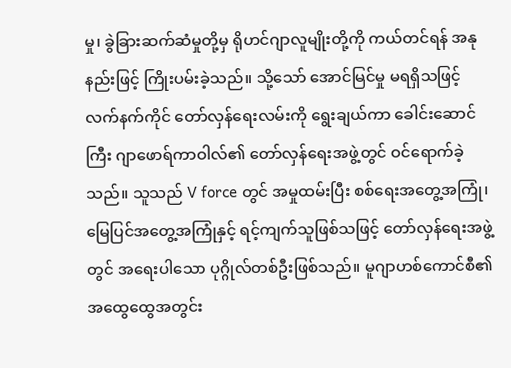မှု၊ ခွဲခြားဆက်ဆံမှုတို့မှ ရိုဟင်ဂျာလူမျိုးတို့ကို ကယ်တင်ရန် အနုနည်းဖြင့် ကြိုးပမ်းခဲ့သည်။ သို့သော် အောင်မြင်မှု မရရှိသဖြင့် လက်နက်ကိုင် တော်လှန်ရေးလမ်းကို ရွေးချယ်ကာ ခေါင်းဆောင်ကြီး ဂျာဖောရ်ကာဝါလ်၏ တော်လှန်ရေးအဖွဲ့တွင် ဝင်ရောက်ခဲ့သည်။ သူသည် V force တွင် အမှုထမ်းပြီး စစ်ရေးအတွေ့အကြုံ၊ မြေပြင်အတွေ့အကြုံနှင့် ရင့်ကျက်သူဖြစ်သဖြင့် တော်လှန်ရေးအဖွဲ့တွင် အရေးပါသော ပုဂ္ဂိုလ်တစ်ဦးဖြစ်သည်။ မူဂျာဟစ်ကောင်စီ၏ အထွေထွေအတွင်း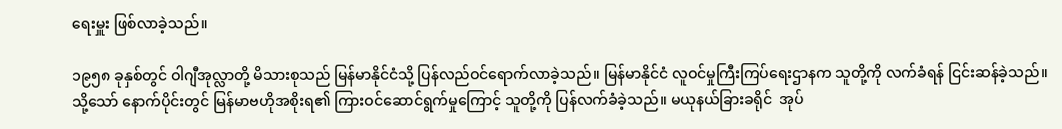ရေးမှူး ဖြစ်လာခဲ့သည်။

၁၉၅၈ ခုနှစ်တွင် ဝါဂျီအုလ္လာတို့ မိသားစုသည် မြန်မာနိုင်ငံသို့ ပြန်လည်ဝင်ရောက်လာခဲ့သည်။ မြန်မာနိုင်ငံ လူဝင်မှုကြီးကြပ်ရေးဌာနက သူတို့ကို လက်ခံရန် ငြင်းဆန်ခဲ့သည်။ သို့သော် နောက်ပိုင်းတွင် မြန်မာဗဟိုအစိုးရ၏ ကြားဝင်ဆောင်ရွက်မှုကြောင့် သူတို့ကို ပြန်လက်ခံခဲ့သည်။ မယုနယ်ခြားခရိုင်  အုပ်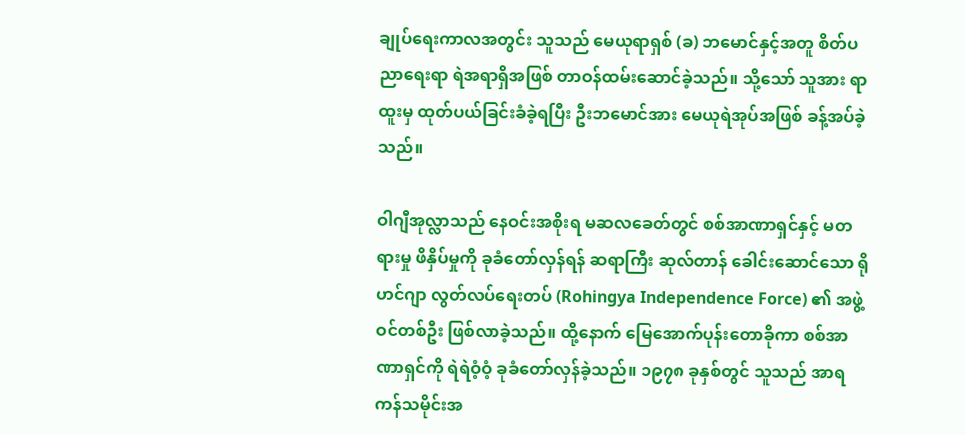ချုပ်ရေးကာလအတွင်း သူသည် မေယုရာရှစ် (ခ) ဘမောင်နှင့်အတူ စိတ်ပညာရေးရာ ရဲအရာရှိအဖြစ် တာဝန်ထမ်းဆောင်ခဲ့သည်။ သို့သော် သူအား ရာထူးမှ ထုတ်ပယ်ခြင်းခံခဲ့ရပြီး ဦးဘမောင်အား မေယုရဲအုပ်အဖြစ် ခန့်အပ်ခဲ့သည်။

ဝါဂျီအုလ္လာသည် နေဝင်းအစိုးရ မဆလခေတ်တွင် စစ်အာဏာရှင်နှင့် မတရားမှု ဖိနှိပ်မှုကို ခုခံတော်လှန်ရန် ဆရာကြီး ဆုလ်တာန် ခေါင်းဆောင်သော ရိုဟင်ဂျာ လွတ်လပ်ရေးတပ် (Rohingya Independence Force) ၏ အဖွဲ့ဝင်တစ်ဦး ဖြစ်လာခဲ့သည်။ ထို့နောက် မြေအောက်ပုန်းတောခိုကာ စစ်အာဏာရှင်ကို ရဲရဲဝံ့ဝံ့ ခုခံတော်လှန်ခဲ့သည်။ ၁၉၇၈ ခုနှစ်တွင် သူသည် အာရကန်သမိုင်းအ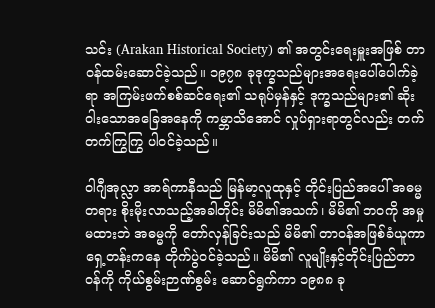သင်း (Arakan Historical Society) ၏ အတွင်းရေးမှူးအဖြစ် တာဝန်ထမ်းဆောင်ခဲ့သည်။ ၁၉၇၈ ခုဒုက္ခသည်များအရေးပေါ်ပေါက်ခဲ့ရာ အကြမ်းဖက်စစ်ဆင်ရေး၏ သရုပ်မှန်နှင့် ဒုက္ခသည်များ၏ ဆိုးဝါးသောအခြေအနေကို ကမ္ဘာသိအောင် လှုပ်ရှားရာတွင်လည်း တက်တက်ကြွကြွ ပါဝင်ခဲ့သည်။

ဝါဂျီအုလ္လာ အာရ်ကာနီသည် မြန်မာ့လူထုနှင့် တိုင်းပြည်အပေါ် အဓမ္မတရား စိုးမိုးလာသည့်အခါတိုင်း မိမိ၏အသက်၊ မိမိ၏ ဘဝကို အမှုမထားဘဲ အဓမ္မကို တော်လှန်ခြင်းသည် မိမိ၏ တာဝန်အဖြစ်ခံယူကာ ရှေ့တန်းကနေ တိုက်ပွဲဝင်ခဲ့သည်။ မိမိ၏ လူမျိုးနှင့်တိုင်းပြည်တာဝန်ကို ကိုယ်စွမ်းဉာဏ်စွမ်း ဆောင်ရွက်ကာ ၁၉၈၈ ခု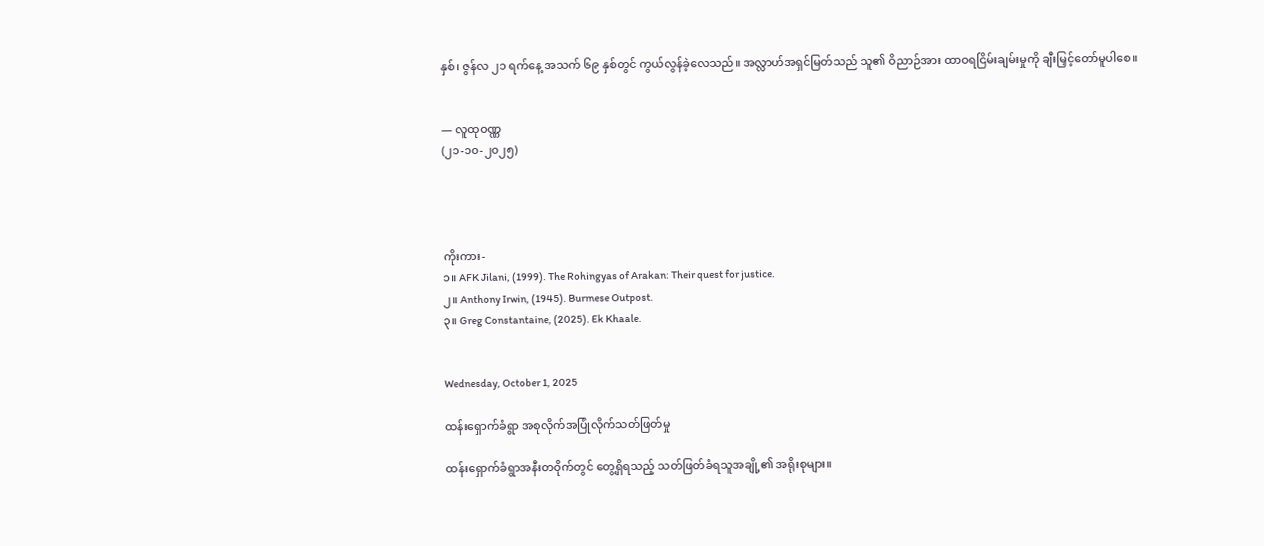နှစ်၊ ဇွန်လ ၂၁ ရက်နေ့ အသက် ၆၉ နှစ်တွင် ကွယ်လွန်ခဲ့လေသည်။ အလ္လာဟ်အရှင်မြတ်သည် သူ၏ ဝိညာဉ်အား ထာဝရငြိမ်းချမ်းမှုကို ချီးမြှင့်တော်မူပါစေ။


— လူထုဝဏ္ဏ
(၂၁-၁၀-၂၀၂၅)




ကိုးကား-
၁။ AFK Jilani, (1999). The Rohingyas of Arakan: Their quest for justice.
၂။ Anthony Irwin, (1945). Burmese Outpost.
၃။ Greg Constantaine, (2025). Ek Khaale.


Wednesday, October 1, 2025

ထန်းရှောက်ခံရွာ အစုလိုက်အပြုံလိုက်သတ်ဖြတ်မှု

ထန်းရှောက်ခံရွာအနီးတဝိုက်တွင် တွေ့ရှိရသည့် သတ်ဖြတ်ခံရသူအချို့၏ အရိုးစုများ။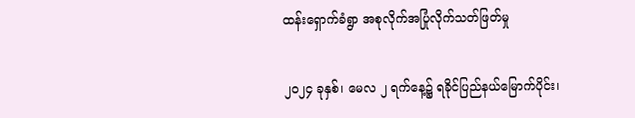ထန်းရှောက်ခံရွာ အစုလိုက်အပြုံလိုက်သတ်ဖြတ်မှု


၂၀၂၄ ခုနှစ်၊ မေလ ၂ ရက်နေ့၌ ရခိုင်ပြည်နယ်မြောက်ပိုင်း၊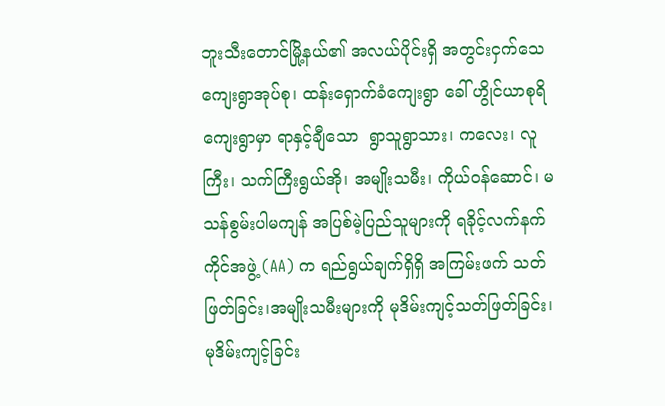ဘူးသီးတောင်မြို့နယ်၏ အလယ်ပိုင်းရှိ အတွင်းငှက်သေကျေးရွာအုပ်စု၊ ထန်းရှောက်ခံကျေးရွာ ခေါ် ဟွိုင်ယာစုရိ ကျေးရွာမှာ ရာနှင့်ချီသော  ရွာသူရွာသား၊ ကလေး၊ လူကြီး၊ သက်ကြီးရွယ်အို၊ အမျိုးသမီး၊ ကိုယ်ဝန်ဆောင်၊ မသန်စွမ်းပါမကျန် အပြစ်မဲ့ပြည်သူများကို ရခိုင့်လက်နက်ကိုင်အဖွဲ့ (AA) က ရည်ရွယ်ချက်ရှိရှိ အကြမ်းဖက် သတ်ဖြတ်ခြင်း၊အမျိုးသမီးများကို မုဒိမ်းကျင့်သတ်ဖြတ်ခြင်း၊ မုဒိမ်းကျင့်ခြင်း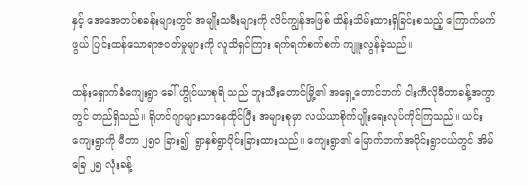နှင့် အေအေတပ်စခန်းများတွင် အမျိုးသမီးများကို လိင်ကျွန်အဖြစ် ထိန်းသိမ်းထားရှိခြင်းစသည့် ကြောက်မက်ဖွယ် ပြင်းထန်သောရာဇဝတ်မှုများကို လူသိရှင်ကြား ရက်ရက်စက်စက် ကျူးလွန်ခဲ့သည်။

ထန်းရှောက်ခံကျေးရွာ ခေါ် ဟွိုင်ယာစုရိ သည် ဘူးသီးတောင်မြို့၏ အရှေ့တောင်ဘက် ငါးကီလိုမီတာခန့်အကွာတွင် တည်ရှိသည်။ ရိုဟင်ဂျာများသာနေထိုင်ပြီး အများစုမှာ လယ်ယာစိုက်ပျိုးရေးလုပ်ကိုင်ကြသည်။ ယင်းကျေးရွာကို မီတာ ၂၅၀ ခြား၍  ရွာနှစ်ရွာပိုင်းခြားထားသည်။ ကျေးရွာ၏ မြောက်ဘက်အပိုင်းရွာငယ်တွင် အိမ်ခြေ ၂၅ လုံးခန့်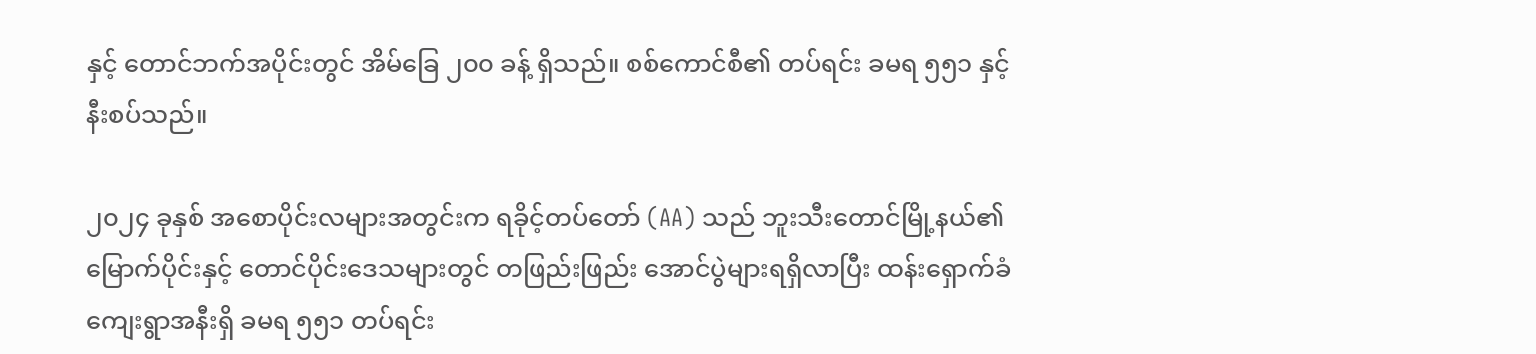နှင့် တောင်ဘက်အပိုင်းတွင် အိမ်ခြေ ၂၀၀ ခန့် ရှိသည်။ စစ်ကောင်စီ၏ တပ်ရင်း ခမရ ၅၅၁ နှင့် နီးစပ်သည်။

၂၀၂၄ ခုနှစ် အစောပိုင်းလများအတွင်းက ရခိုင့်တပ်တော် (AA) သည် ဘူးသီးတောင်မြို့နယ်၏ မြောက်ပိုင်းနှင့် တောင်ပိုင်းဒေသများတွင် တဖြည်းဖြည်း အောင်ပွဲများရရှိလာပြီး ထန်းရှောက်ခံကျေးရွာအနီးရှိ ခမရ ၅၅၁ တပ်ရင်း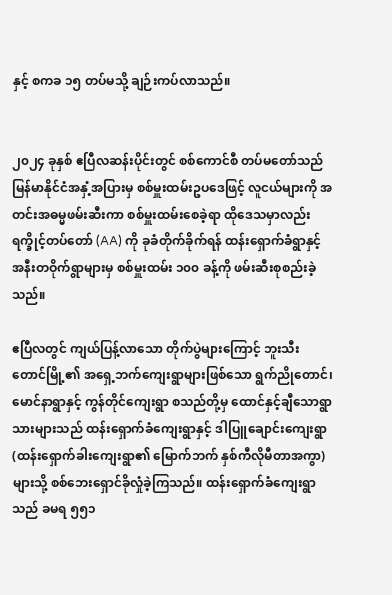နှင့် စကခ ၁၅ တပ်မသို့ ချဉ်းကပ်လာသည်။


၂၀၂၄ ခုနှစ် ဧပြီလဆန်းပိုင်းတွင် စစ်ကောင်စီ တပ်မတော်သည် မြန်မာနိုင်ငံအနှံ့အပြားမှ စစ်မှူးထမ်းဥပဒေဖြင့် လူငယ်များကို အတင်းအဓမ္မဖမ်းဆီးကာ စစ်မှူးထမ်းစေခဲ့ရာ ထိုဒေသမှာလည်း ရက္ခိုင့်တပ်တော် (AA) ကို ခုခံတိုက်ခိုက်ရန် ထန်းရှောက်ခံရွာနှင့် အနီးတဝိုက်ရွာများမှ စစ်မှူးထမ်း ၁၀၀ ခန့်ကို ဖမ်းဆီးစုစည်းခဲ့သည်။

ဧပြီလတွင် ကျယ်ပြန့်လာသော တိုက်ပွဲများကြောင့် ဘူးသီးတောင်မြို့၏ အရှေ့ဘက်ကျေးရွာများဖြစ်သော ရွက်ညိုတောင်၊ မောင်နာရွာနှင့် ကွန်တိုင်ကျေးရွာ စသည်တို့မှ ထောင်နှင့်ချီသောရွာသားများသည် ထန်းရှောက်ခံကျေးရွာနှင့် ဒါပြူချောင်းကျေးရွာ (ထန်းရှောက်ခါးကျေးရွာ၏ မြောက်ဘက် နှစ်ကီလိုမီတာအကွာ) များသို့ စစ်ဘေးရှောင်ခိုလှုံခဲ့ကြသည်။ ထန်းရှောက်ခံကျေးရွာသည် ခမရ ၅၅၁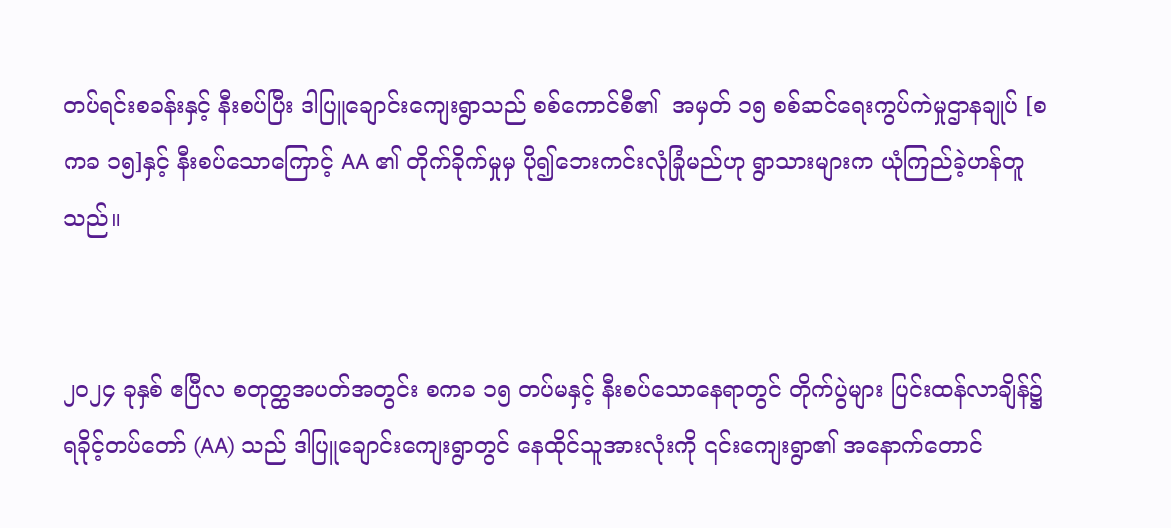တပ်ရင်းစခန်းနှင့် နီးစပ်ပြီး ဒါပြူချောင်းကျေးရွာသည် စစ်ကောင်စီ၏  အမှတ် ၁၅ စစ်ဆင်ရေးကွပ်ကဲမှုဌာနချုပ် [စကခ ၁၅]နှင့် နီးစပ်သောကြောင့် AA ၏ တိုက်ခိုက်မှုမှ ပို၍ဘေးကင်းလုံခြုံမည်ဟု ရွာသားများက ယုံကြည်ခဲ့ဟန်တူသည်။


၂၀၂၄ ခုနှစ် ဧပြီလ စတုတ္ထအပတ်အတွင်း စကခ ၁၅ တပ်မနှင့် နီးစပ်သောနေရာတွင် တိုက်ပွဲများ ပြင်းထန်လာချိန်၌ ရခိုင့်တပ်တော် (AA) သည် ဒါပြူချောင်းကျေးရွာတွင် နေထိုင်သူအားလုံးကို ၎င်းကျေးရွာ၏ အနောက်တောင်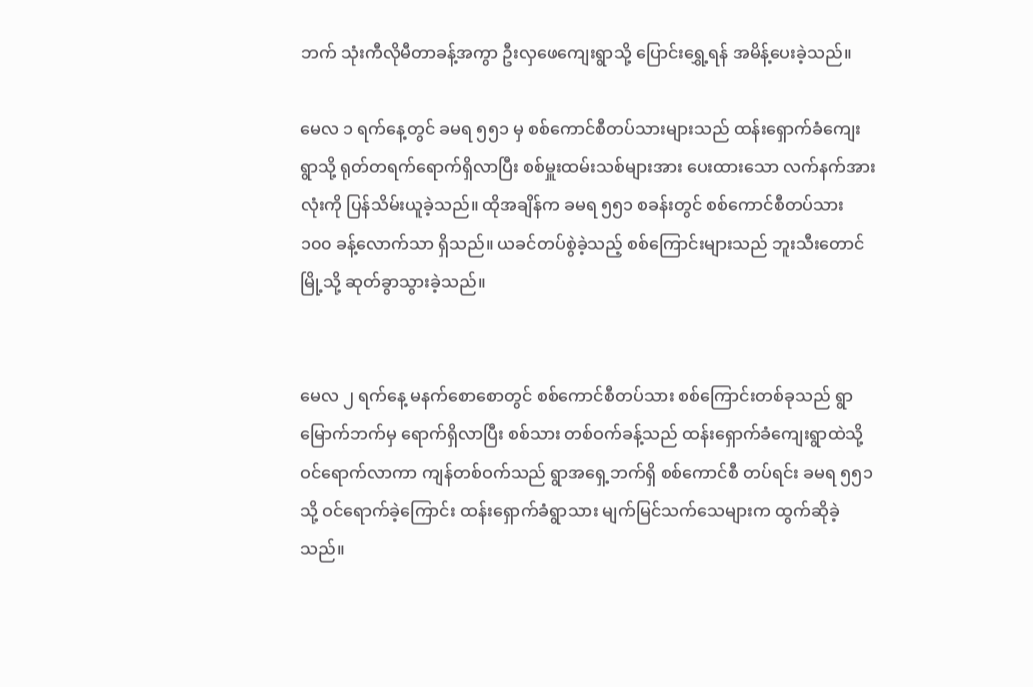ဘက် သုံးကီလိုမီတာခန့်အကွာ ဦးလှဖေကျေးရွာသို့ ပြောင်းရွှေ့ရန် အမိန့်ပေးခဲ့သည်။

မေလ ၁ ရက်နေ့တွင် ခမရ ၅၅၁ မှ စစ်ကောင်စီတပ်သားများသည် ထန်းရှောက်ခံကျေးရွာသို့ ရုတ်တရက်ရောက်ရှိလာပြီး စစ်မှူးထမ်းသစ်များအား ပေးထားသော လက်နက်အားလုံးကို ပြန်သိမ်းယူခဲ့သည်။ ထိုအချိန်က ခမရ ၅၅၁ စခန်းတွင် စစ်ကောင်စီတပ်သား ၁၀၀ ခန့်လောက်သာ ရှိသည်။ ယခင်တပ်စွဲခဲ့သည့် စစ်ကြောင်းများသည် ဘူးသီးတောင်မြို့သို့ ဆုတ်ခွာသွားခဲ့သည်။


မေလ ၂ ရက်နေ့ မနက်စောစောတွင် စစ်ကောင်စီတပ်သား စစ်ကြောင်းတစ်ခုသည် ရွာမြောက်ဘက်မှ ရောက်ရှိလာပြီး စစ်သား တစ်ဝက်ခန့်သည် ထန်းရှောက်ခံကျေးရွာထဲသို့ ဝင်ရောက်လာကာ ကျန်တစ်ဝက်သည် ရွာအရှေ့ဘက်ရှိ စစ်ကောင်စီ တပ်ရင်း ခမရ ၅၅၁ သို့ ဝင်ရောက်ခဲ့ကြောင်း ထန်းရှောက်ခံရွာသား မျက်မြင်သက်သေများက ထွက်ဆိုခဲ့သည်။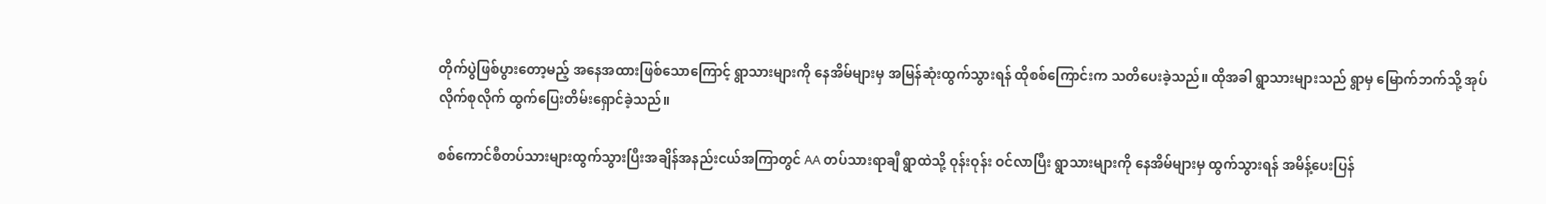တိုက်ပွဲဖြစ်ပွားတော့မည့် အနေအထားဖြစ်သောကြောင့် ရွာသားများကို နေအိမ်များမှ အမြန်ဆုံးထွက်သွားရန် ထိုစစ်ကြောင်းက သတိပေးခဲ့သည်။ ထိုအခါ ရွာသားများသည် ရွာမှ မြောက်ဘက်သို့ အုပ်လိုက်စုလိုက် ထွက်ပြေးတိမ်းရှောင်ခဲ့သည်။

စစ်ကောင်စီတပ်သားများထွက်သွားပြီးအချိန်အနည်းငယ်အကြာတွင် AA တပ်သားရာချီ ရွာထဲသို့ ဝုန်းဝုန်း ဝင်လာပြီး ရွာသားများကို နေအိမ်များမှ ထွက်သွားရန် အမိန့်ပေးပြန်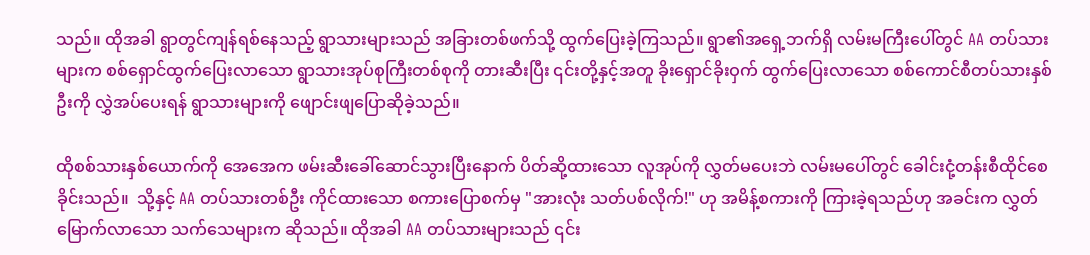သည်။ ထိုအခါ ရွာတွင်ကျန်ရစ်နေသည့် ရွာသားများသည် အခြားတစ်ဖက်သို့ ထွက်ပြေးခဲ့ကြသည်။ ရွာ၏အရှေ့ဘက်ရှိ လမ်းမကြီးပေါ်တွင် AA တပ်သားများက စစ်ရှောင်ထွက်ပြေးလာသော ရွာသားအုပ်စုကြီးတစ်စုကို တားဆီးပြီး ၎င်းတို့နှင့်အတူ ခိုးရှောင်ခိုးဝှက် ထွက်ပြေးလာသော စစ်ကောင်စီတပ်သားနှစ်ဦးကို လွှဲအပ်ပေးရန် ရွာသားများကို ဖျောင်းဖျပြောဆိုခဲ့သည်။

ထိုစစ်သားနှစ်ယောက်ကို အေအေက ဖမ်းဆီးခေါ်ဆောင်သွားပြီးနောက် ပိတ်ဆို့ထားသော လူအုပ်ကို လွှတ်မပေးဘဲ လမ်းမပေါ်တွင် ခေါင်းငုံ့တန်းစီထိုင်စေခိုင်းသည်။  သို့နှင့် AA တပ်သားတစ်ဦး ကိုင်ထားသော စကားပြောစက်မှ "အားလုံး သတ်ပစ်လိုက်!" ဟု အမိန့်စကားကို ကြားခဲ့ရသည်ဟု အခင်းက လွှတ်မြောက်လာသော သက်သေများက ဆိုသည်။ ထိုအခါ AA တပ်သားများသည် ၎င်း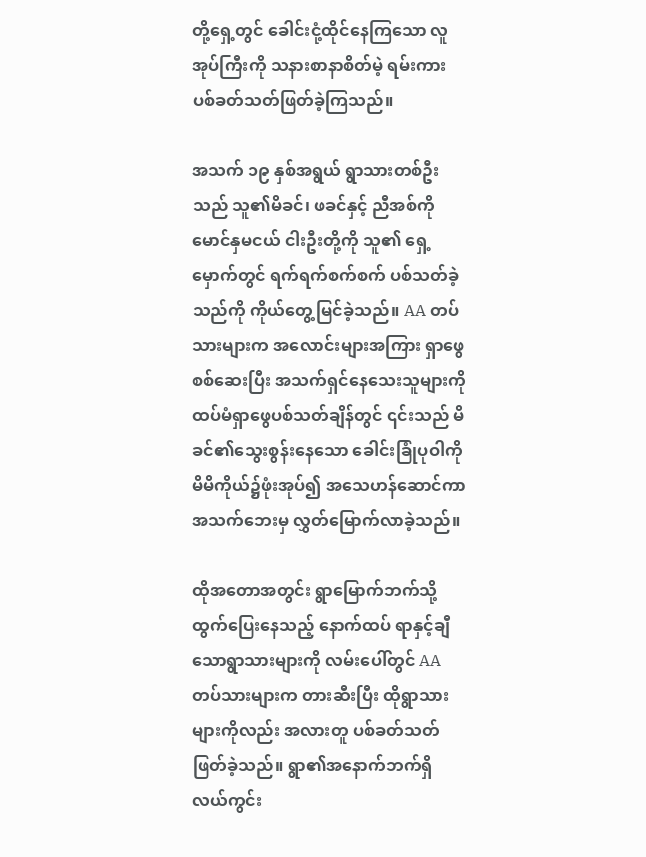တို့ရှေ့တွင် ခေါင်းငုံ့ထိုင်နေကြသော လူအုပ်ကြီးကို သနားစာနာစိတ်မဲ့ ရမ်းကားပစ်ခတ်သတ်ဖြတ်ခဲ့ကြသည်။

အသက် ၁၉ နှစ်အရွယ် ရွာသားတစ်ဦးသည် သူ၏မိခင်၊ ဖခင်နှင့် ညီအစ်ကိုမောင်နှမငယ် ငါးဦးတို့ကို သူ၏ ရှေ့မှောက်တွင် ရက်ရက်စက်စက် ပစ်သတ်ခဲ့သည်ကို ကိုယ်တွေ့မြင်ခဲ့သည်။ AA တပ်သားများက အလောင်းများအကြား ရှာဖွေစစ်ဆေးပြီး အသက်ရှင်နေသေးသူများကို ထပ်မံရှာဖွေပစ်သတ်ချိန်တွင် ၎င်းသည် မိခင်၏သွေးစွန်းနေသော ခေါင်းခြုံပုဝါကို မိမိကိုယ်၌ဖုံးအုပ်၍ အသေဟန်ဆောင်ကာ အသက်ဘေးမှ လွှတ်မြောက်လာခဲ့သည်။

ထိုအတောအတွင်း ရွာမြောက်ဘက်သို့ ထွက်ပြေးနေသည့် နောက်ထပ် ရာနှင့်ချီသောရွာသားများကို လမ်းပေါ်တွင် AA တပ်သားများက တားဆီးပြီး ထိုရွာသားများကိုလည်း အလားတူ ပစ်ခတ်သတ်ဖြတ်ခဲ့သည်။ ရွာ၏အနောက်ဘက်ရှိ လယ်ကွင်း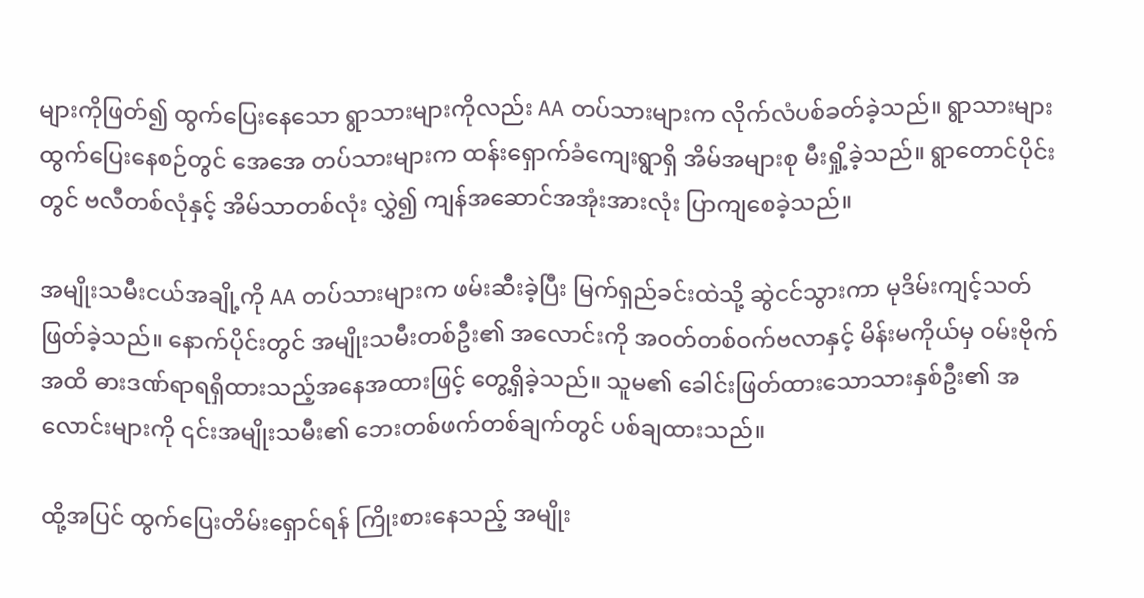များကိုဖြတ်၍ ထွက်ပြေးနေသော ရွာသားများကိုလည်း AA တပ်သားများက လိုက်လံပစ်ခတ်ခဲ့သည်။ ရွာသားများ ထွက်ပြေးနေစဉ်တွင် အေအေ တပ်သားများက ထန်းရှောက်ခံကျေးရွာရှိ အိမ်အများစု မီးရှို့ခဲ့သည်။ ရွာတောင်ပိုင်းတွင် ဗလီတစ်လုံနှင့် အိမ်သာတစ်လုံး လွှဲ၍ ကျန်အဆောင်အအုံးအားလုံး ပြာကျစေခဲ့သည်။

အမျိုးသမီးငယ်အချို့ကို AA တပ်သားများက ဖမ်းဆီးခဲ့ပြီး မြက်ရှည်ခင်းထဲသို့ ဆွဲငင်သွားကာ မုဒိမ်းကျင့်သတ်ဖြတ်ခဲ့သည်။ နောက်ပိုင်းတွင် အမျိုးသမီးတစ်ဦး၏ အလောင်းကို အဝတ်တစ်ဝက်ဗလာနှင့် မိန်းမကိုယ်မှ ဝမ်းဗိုက်အထိ ဓားဒဏ်ရာရရှိထားသည့်အနေအထားဖြင့် တွေ့ရှိခဲ့သည်။ သူမ၏ ခေါင်းဖြတ်ထားသောသားနှစ်ဦး၏ အလောင်းများကို ၎င်းအမျိုးသမီး၏ ဘေးတစ်ဖက်တစ်ချက်တွင် ပစ်ချထားသည်။

ထို့အပြင် ထွက်ပြေးတိမ်းရှောင်ရန် ကြိုးစားနေသည့် အမျိုး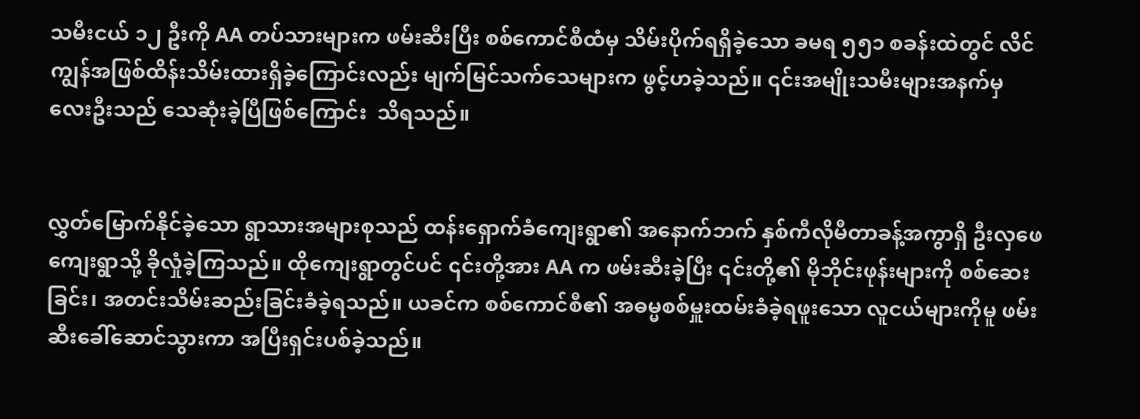သမီးငယ် ၁၂ ဦးကို AA တပ်သားများက ဖမ်းဆီးပြီး စစ်ကောင်စီထံမှ သိမ်းပိုက်ရရှိခဲ့သော ခမရ ၅၅၁ စခန်းထဲတွင် လိင်ကျွန်အဖြစ်ထိန်းသိမ်းထားရှိခဲ့ကြောင်းလည်း မျက်မြင်သက်သေများက ဖွင့်ဟခဲ့သည်။ ၎င်းအမျိုးသမီးများအနက်မှ လေးဦးသည် သေဆုံးခဲ့ပြီဖြစ်ကြောင်း  သိရသည်။


လွှတ်မြောက်နိုင်ခဲ့သော ရွာသားအများစုသည် ထန်းရှောက်ခံကျေးရွာ၏ အနောက်ဘက် နှစ်ကီလိုမီတာခန့်အကွာရှိ ဦးလှဖေကျေးရွာသို့ ခိုလှုံခဲ့ကြသည်။ ထိုကျေးရွာတွင်ပင် ၎င်းတို့အား AA က ဖမ်းဆီးခဲ့ပြီး ၎င်းတို့၏ မိုဘိုင်းဖုန်းများကို စစ်ဆေးခြင်း၊ အတင်းသိမ်းဆည်းခြင်းခံခဲ့ရသည်။ ယခင်က စစ်ကောင်စီ၏ အဓမ္မစစ်မှူးထမ်းခံခဲ့ရဖူးသော လူငယ်များကိုမူ ဖမ်းဆီးခေါ်ဆောင်သွားကာ အပြီးရှင်းပစ်ခဲ့သည်။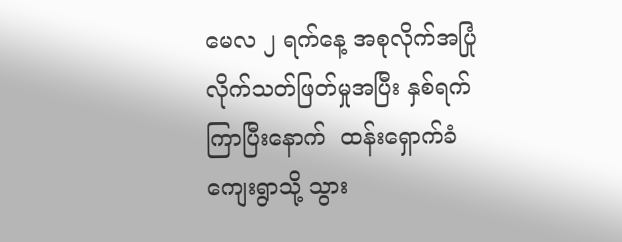မေလ ၂ ရက်နေ့ အစုလိုက်အပြုံလိုက်သတ်ဖြတ်မှုအပြီး နှစ်ရက်ကြာပြီးနောက်  ထန်းရှောက်ခံကျေးရွာသို့ သွား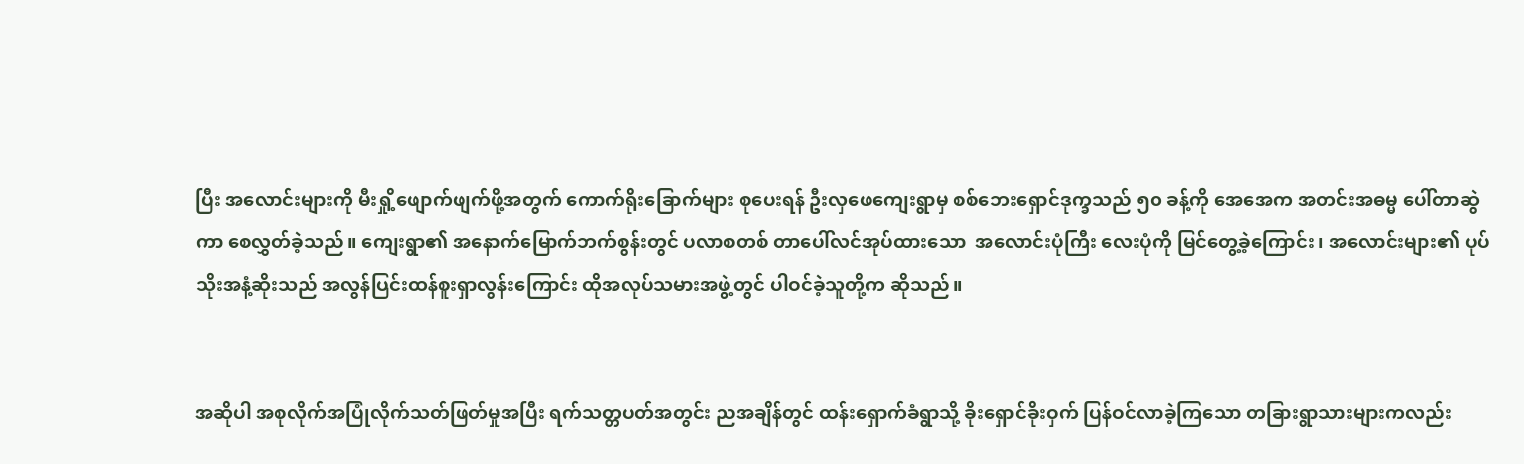ပြီး အလောင်းများကို မီးရှို့ဖျောက်ဖျက်ဖို့အတွက် ကောက်ရိုးခြောက်များ စုပေးရန် ဦးလှဖေကျေးရွာမှ စစ်ဘေးရှောင်ဒုက္ခသည် ၅၀ ခန့်ကို အေအေက အတင်းအဓမ္မ ပေါ်တာဆွဲကာ စေလွှတ်ခဲ့သည်။ ကျေးရွာ၏ အနောက်မြောက်ဘက်စွန်းတွင် ပလာစတစ် တာပေါ်လင်အုပ်ထားသော  အလောင်းပုံကြီး လေးပုံကို မြင်တွေ့ခဲ့ကြောင်း၊ အလောင်းများ၏ ပုပ်သိုးအနံ့ဆိုးသည် အလွန်ပြင်းထန်စူးရှာလွန်းကြောင်း ထိုအလုပ်သမားအဖွဲ့တွင် ပါဝင်ခဲ့သူတို့က ဆိုသည်။


အဆိုပါ အစုလိုက်အပြုံလိုက်သတ်ဖြတ်မှုအပြီး ရက်သတ္တပတ်အတွင်း ညအချိန်တွင် ထန်းရှောက်ခံရွာသို့ ခိုးရှောင်ခိုးဝှက် ပြန်ဝင်လာခဲ့ကြသော တခြားရွာသားများကလည်း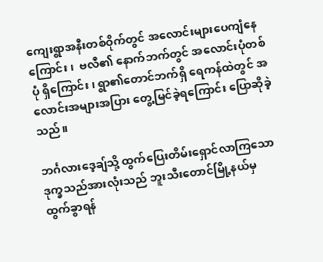ကျေးရွာအနီးတစ်ဝိုက်တွင် အလောင်းများပေကျံနေကြောင်း၊  ဗလီ၏ နောက်ဘက်တွင် အလောင်းပုံတစ်ပုံ ရှိကြောင်း၊ ရွာ၏တောင်ဘက်ရှိ ရေကန်ထဲတွင် အလောင်းအများအပြား တွေ့မြင်ခဲ့ရကြောင်း ပြောဆိုခဲ့သည်။

ဘင်္ဂလားဒေ့ချ်သို့ ထွက်ပြေးတိမ်းရှောင်လာကြသော ဒုက္ခသည်အားလုံးသည် ဘူးသီးတောင်မြို့နယ်မှ ထွက်ခွာရန်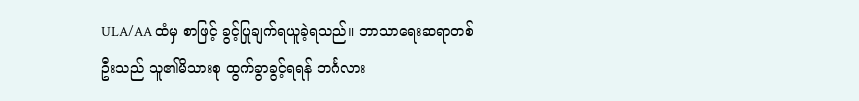ULA/AA ထံမှ စာဖြင့် ခွင့်ပြုချက်ရယူခဲ့ရသည်။ ဘာသာရေးဆရာတစ်ဦးသည် သူ၏မိသားစု ထွက်ခွာခွင့်ရရန် ဘင်္ဂလား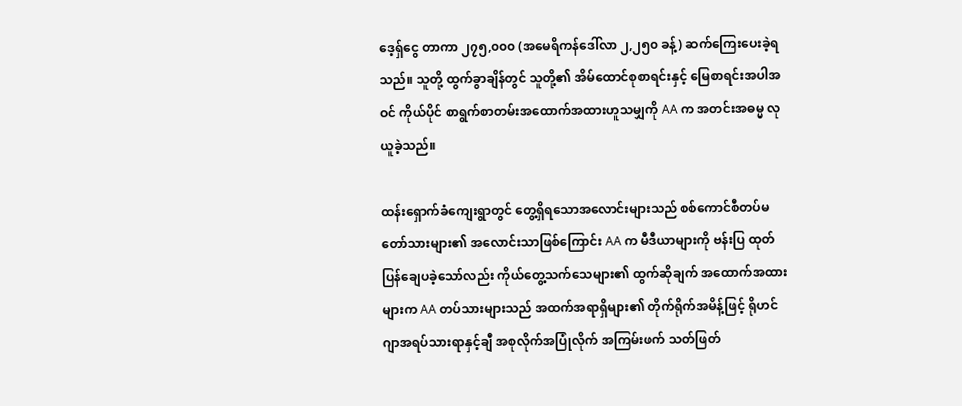ဒေ့ရ်ှငွေ တာကာ ၂၇၅,၀၀၀ (အမေရိကန်ဒေါ်လာ ၂,၂၅၀ ခန့်) ဆက်ကြေးပေးခဲ့ရသည်။ သူတို့ ထွက်ခွာချိန်တွင် သူတို့၏ အိမ်ထောင်စုစာရင်းနှင့် မြေစာရင်းအပါအဝင် ကိုယ်ပိုင် စာရွက်စာတမ်းအထောက်အထားဟူသမျှကို AA က အတင်းအဓမ္မ လုယူခဲ့သည်။

ထန်းရှောက်ခံကျေးရွာတွင် တွေ့ရှိရသောအလောင်းများသည် စစ်ကောင်စီတပ်မတော်သားများ၏ အလောင်းသာဖြစ်ကြောင်း AA က မီဒီယာများကို ဗန်းပြ ထုတ်ပြန်ချေပခဲ့သော်လည်း ကိုယ်တွေ့သက်သေများ၏ ထွက်ဆိုချက် အထောက်အထားများက AA တပ်သားများသည် အထက်အရာရှိများ၏ တိုက်ရိုက်အမိန့်ဖြင့် ရိုဟင်ဂျာအရပ်သားရာနှင့်ချီ အစုလိုက်အပြုံလိုက် အကြမ်းဖက် သတ်ဖြတ်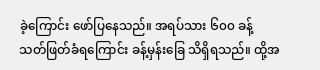ခဲ့ကြောင်း ဖော်ပြနေသည်။ အရပ်သား ၆၀၀ ခန့် သတ်ဖြတ်ခံရကြောင်း ခန့်မှန်းခြေ သိရှိရသည်။ ထို့အ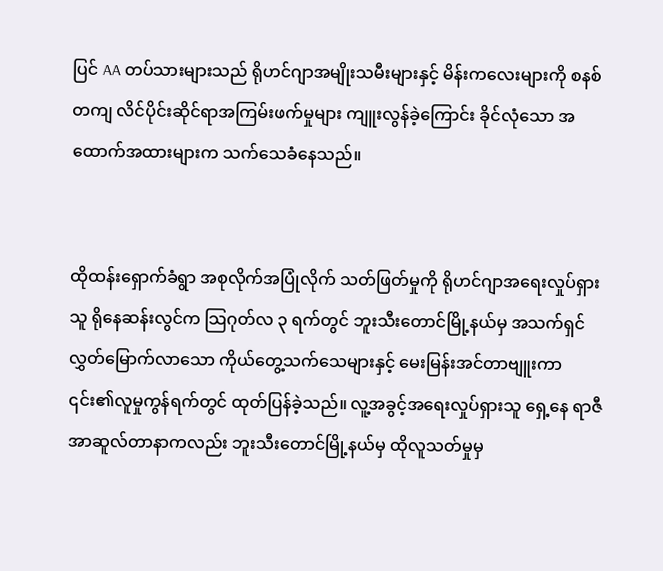ပြင် AA တပ်သားများသည် ရိုဟင်ဂျာအမျိုးသမီးများနှင့် မိန်းကလေးများကို စနစ်တကျ လိင်ပိုင်းဆိုင်ရာအကြမ်းဖက်မှုများ ကျူးလွန်ခဲ့ကြောင်း ခိုင်လုံသော အထောက်အထားများက သက်သေခံနေသည်။


ထိုထန်းရှောက်ခံရွာ အစုလိုက်အပြုံလိုက် သတ်ဖြတ်မှုကို ရိုဟင်ဂျာအရေးလှုပ်ရှားသူ ရိုနေဆန်းလွင်က သြဂုတ်လ ၃ ရက်တွင် ဘူးသီးတောင်မြို့နယ်မှ အသက်ရှင်လွှတ်မြောက်လာသော ကိုယ်တွေ့သက်သေများနှင့် မေးမြန်းအင်တာဗျူးကာ ၎င်း၏လူမှုကွန်ရက်တွင် ထုတ်ပြန်ခဲ့သည်။ လူ့အခွင့်အရေးလှုပ်ရှားသူ ရှေ့နေ ရာဇီအာဆူလ်တာနာကလည်း ဘူးသီးတောင်မြို့နယ်မှ ထိုလူသတ်မှုမှ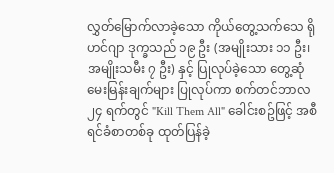လွှတ်မြောက်လာခဲ့သော ကိုယ်တွေ့သက်သေ ရိုဟင်ဂျာ ဒုက္ခသည် ၁၉ ဦး (အမျိုးသား ၁၁ ဦး၊ အမျိုးသမီး ၇ ဦး) နှင့် ပြုလုပ်ခဲ့သော တွေ့ဆုံမေးမြန်းချက်များ ပြုလုပ်ကာ စက်တင်ဘာလ ၂၄ ရက်တွင် "Kill Them All" ခေါင်းစဥ်ဖြင့် အစီရင်ခံစာတစ်ခု ထုတ်ပြန်ခဲ့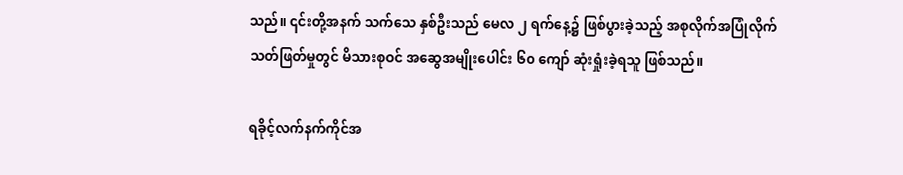သည်။ ၎င်းတို့အနက် သက်သေ နှစ်ဦးသည် မေလ ၂ ရက်နေ့၌ ဖြစ်ပွားခဲ့သည့် အစုလိုက်အပြုံလိုက် သတ်ဖြတ်မှုတွင် မိသားစုဝင် အဆွေအမျိုးပေါင်း ၆၀ ကျော် ဆုံးရှုံးခဲ့ရသူ ဖြစ်သည်။

ရခိုင့်လက်နက်ကိုင်အ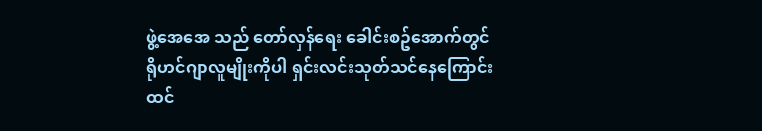ဖွဲ့အေအေ သည် တော်လှန်ရေး ခေါင်းစဥ်အောက်တွင် ရိုဟင်ဂျာလူမျိုးကိုပါ ရှင်းလင်းသုတ်သင်နေကြောင်း ထင်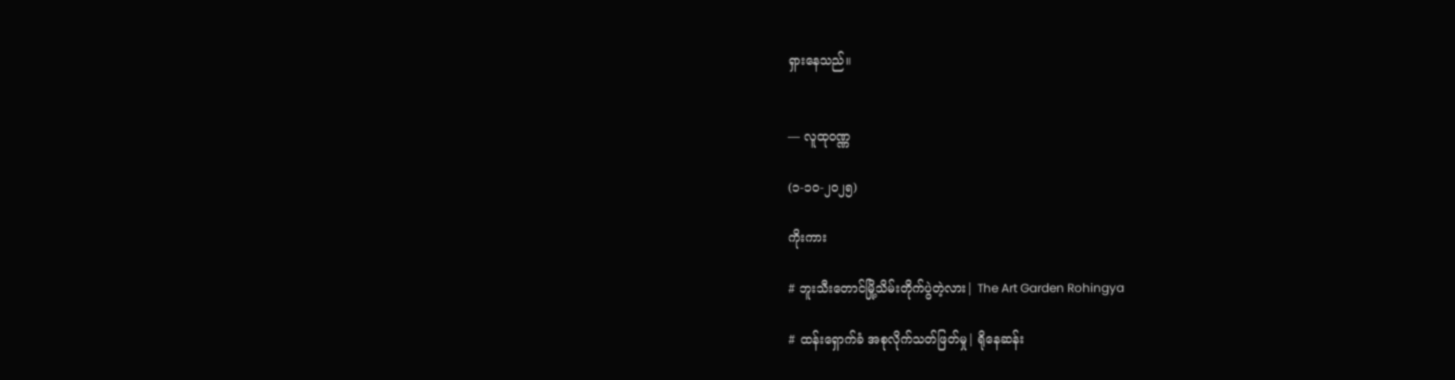ရှားနေသည်။


— လူထုဝဏ္ဏ

(၁-၁၀-၂၀၂၅)

ကိုးကား

# ဘူးသီးတောင်မြို့သိမ်းတိုက်ပွဲတဲ့လား| The Art Garden Rohingya

# ထန်းရှောက်ခံ အစုလိုက်သတ်ဖြတ်မှု| ရိုနေဆန်း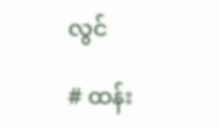လွင်

# ထန်း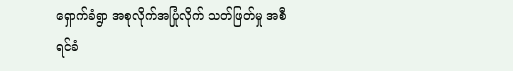ရှောက်ခံရွာ အစုလိုက်အပြုံလိုက် သတ်ဖြတ်မှု အစီရင်ခံ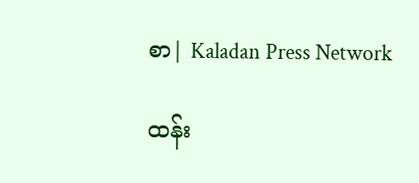စာ| Kaladan Press Network

ထန်း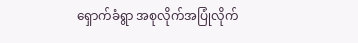ရှောက်ခံရွာ အစုလိုက်အပြုံလိုက်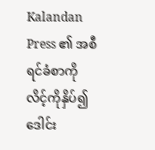Kalandan Press ၏ အစီရင်ခံစာကို လိင့်ကိုနှိပ်၍ ဒေါင်း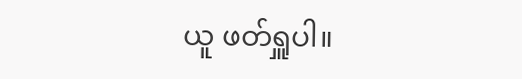ယူ ဖတ်ရှူပါ။